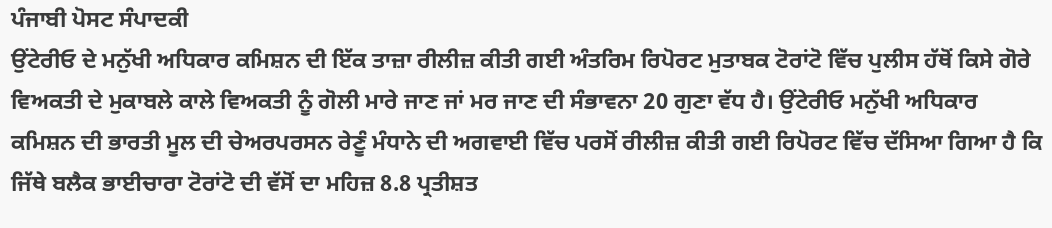ਪੰਜਾਬੀ ਪੋਸਟ ਸੰਪਾਦਕੀ
ਉਂਟੇਰੀਓ ਦੇ ਮਨੁੱਖੀ ਅਧਿਕਾਰ ਕਮਿਸ਼ਨ ਦੀ ਇੱਕ ਤਾਜ਼ਾ ਰੀਲੀਜ਼ ਕੀਤੀ ਗਈ ਅੰਤਰਿਮ ਰਿਪੋਰਟ ਮੁਤਾਬਕ ਟੋਰਾਂਟੋ ਵਿੱਚ ਪੁਲੀਸ ਹੱਥੋਂ ਕਿਸੇ ਗੋਰੇ ਵਿਅਕਤੀ ਦੇ ਮੁਕਾਬਲੇ ਕਾਲੇ ਵਿਅਕਤੀ ਨੂੰ ਗੋਲੀ ਮਾਰੇ ਜਾਣ ਜਾਂ ਮਰ ਜਾਣ ਦੀ ਸੰਭਾਵਨਾ 20 ਗੁਣਾ ਵੱਧ ਹੈ। ਉਂਟੇਰੀਓ ਮਨੁੱਖੀ ਅਧਿਕਾਰ ਕਮਿਸ਼ਨ ਦੀ ਭਾਰਤੀ ਮੂਲ ਦੀ ਚੇਅਰਪਰਸਨ ਰੇਣੂੰ ਮੰਧਾਨੇ ਦੀ ਅਗਵਾਈ ਵਿੱਚ ਪਰਸੋਂ ਰੀਲੀਜ਼ ਕੀਤੀ ਗਈ ਰਿਪੋਰਟ ਵਿੱਚ ਦੱਸਿਆ ਗਿਆ ਹੈ ਕਿ ਜਿੱਥੇ ਬਲੈਕ ਭਾਈਚਾਰਾ ਟੋਰਾਂਟੋ ਦੀ ਵੱਸੋਂ ਦਾ ਮਹਿਜ਼ 8.8 ਪ੍ਰਤੀਸ਼ਤ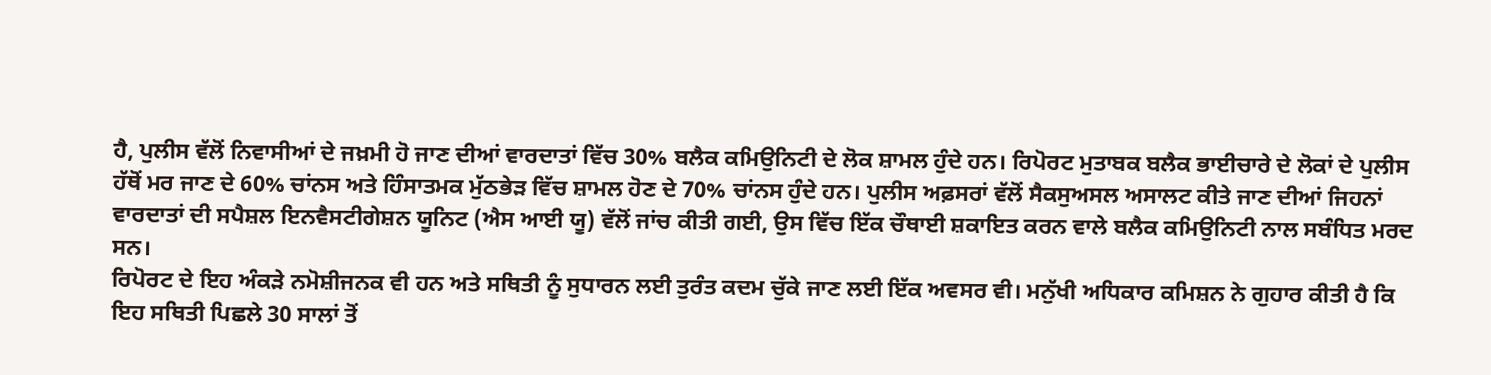ਹੈ, ਪੁਲੀਸ ਵੱਲੋਂ ਨਿਵਾਸੀਆਂ ਦੇ ਜਖ਼ਮੀ ਹੋ ਜਾਣ ਦੀਆਂ ਵਾਰਦਾਤਾਂ ਵਿੱਚ 30% ਬਲੈਕ ਕਮਿਉਨਿਟੀ ਦੇ ਲੋਕ ਸ਼ਾਮਲ ਹੁੰਦੇ ਹਨ। ਰਿਪੋਰਟ ਮੁਤਾਬਕ ਬਲੈਕ ਭਾਈਚਾਰੇ ਦੇ ਲੋਕਾਂ ਦੇ ਪੁਲੀਸ ਹੱਥੋਂ ਮਰ ਜਾਣ ਦੇ 60% ਚਾਂਨਸ ਅਤੇ ਹਿੰਸਾਤਮਕ ਮੁੱਠਭੇੜ ਵਿੱਚ ਸ਼ਾਮਲ ਹੋਣ ਦੇ 70% ਚਾਂਨਸ ਹੁੰਦੇ ਹਨ। ਪੁਲੀਸ ਅਫ਼ਸਰਾਂ ਵੱਲੋਂ ਸੈਕਸੁਅਸਲ ਅਸਾਲਟ ਕੀਤੇ ਜਾਣ ਦੀਆਂ ਜਿਹਨਾਂ ਵਾਰਦਾਤਾਂ ਦੀ ਸਪੈਸ਼ਲ ਇਨਵੈਸਟੀਗੇਸ਼ਨ ਯੂਨਿਟ (ਐਸ ਆਈ ਯੂ) ਵੱਲੋਂ ਜਾਂਚ ਕੀਤੀ ਗਈ, ਉਸ ਵਿੱਚ ਇੱਕ ਚੌਥਾਈ ਸ਼ਕਾਇਤ ਕਰਨ ਵਾਲੇ ਬਲੈਕ ਕਮਿਉਨਿਟੀ ਨਾਲ ਸਬੰਧਿਤ ਮਰਦ ਸਨ।
ਰਿਪੋਰਟ ਦੇ ਇਹ ਅੰਕੜੇ ਨਮੋਸ਼ੀਜਨਕ ਵੀ ਹਨ ਅਤੇ ਸਥਿਤੀ ਨੂੰ ਸੁਧਾਰਨ ਲਈ ਤੁਰੰਤ ਕਦਮ ਚੁੱਕੇ ਜਾਣ ਲਈ ਇੱਕ ਅਵਸਰ ਵੀ। ਮਨੁੱਖੀ ਅਧਿਕਾਰ ਕਮਿਸ਼ਨ ਨੇ ਗੁਹਾਰ ਕੀਤੀ ਹੈ ਕਿ ਇਹ ਸਥਿਤੀ ਪਿਛਲੇ 30 ਸਾਲਾਂ ਤੋਂ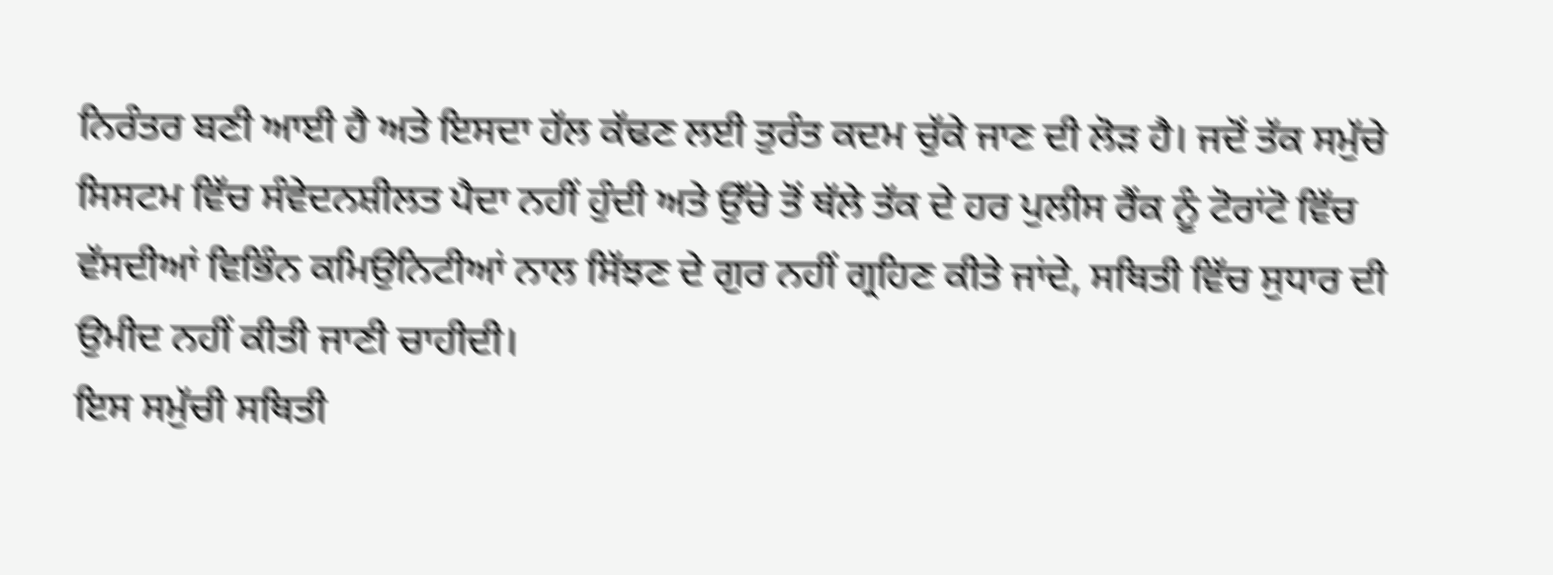ਨਿਰੰਤਰ ਬਣੀ ਆਈ ਹੈ ਅਤੇ ਇਸਦਾ ਹੱਲ ਕੱਢਣ ਲਈ ਤੁਰੰਤ ਕਦਮ ਚੁੱਕੇ ਜਾਣ ਦੀ ਲੋੜ ਹੈ। ਜਦੋਂ ਤੱਕ ਸਮੁੱਚੇ ਸਿਸਟਮ ਵਿੱਚ ਸੰਵੇਦਨਸ਼ੀਲਤ ਪੈਦਾ ਨਹੀਂ ਹੁੰਦੀ ਅਤੇ ਉੱਚੇ ਤੋਂ ਥੱਲੇ ਤੱਕ ਦੇ ਹਰ ਪੁਲੀਸ ਰੈਂਕ ਨੂੰ ਟੋਰਾਂਟੋ ਵਿੱਚ ਵੱਸਦੀਆਂ ਵਿਭਿੰਨ ਕਮਿਉਨਿਟੀਆਂ ਨਾਲ ਸਿੱਝਣ ਦੇ ਗੁਰ ਨਹੀਂ ਗ੍ਰਹਿਣ ਕੀਤੇ ਜਾਂਦੇ, ਸਥਿਤੀ ਵਿੱਚ ਸੁਧਾਰ ਦੀ ਉਮੀਦ ਨਹੀਂ ਕੀਤੀ ਜਾਣੀ ਚਾਹੀਦੀ।
ਇਸ ਸਮੁੱਚੀ ਸਥਿਤੀ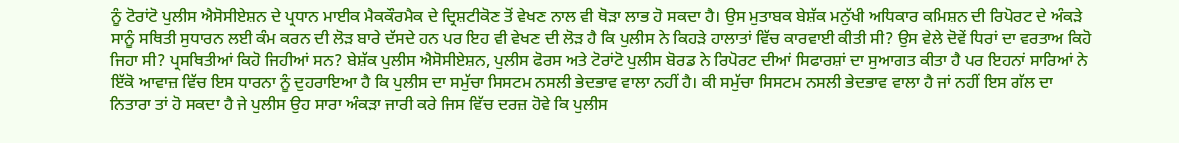ਨੂੰ ਟੋਰਾਂਟੋ ਪੁਲੀਸ ਐਸੋਸੀਏਸ਼ਨ ਦੇ ਪ੍ਰਧਾਨ ਮਾਈਕ ਮੈਕਕੌਰਮੈਕ ਦੇ ਦ੍ਰਿਸ਼ਟੀਕੋਣ ਤੋਂ ਵੇਖਣ ਨਾਲ ਵੀ ਥੋੜਾ ਲਾਭ ਹੋ ਸਕਦਾ ਹੈ। ਉਸ ਮੁਤਾਬਕ ਬੇਸ਼ੱਕ ਮਨੁੱਖੀ ਅਧਿਕਾਰ ਕਮਿਸ਼ਨ ਦੀ ਰਿਪੋਰਟ ਦੇ ਅੰਕੜੇ ਸਾਨੂੰ ਸਥਿਤੀ ਸੁਧਾਰਨ ਲਈ ਕੰਮ ਕਰਨ ਦੀ ਲੋੜ ਬਾਰੇ ਦੱਸਦੇ ਹਨ ਪਰ ਇਹ ਵੀ ਵੇਖਣ ਦੀ ਲੋੜ ਹੈ ਕਿ ਪੁਲੀਸ ਨੇ ਕਿਹੜੇ ਹਾਲਾਤਾਂ ਵਿੱਚ ਕਾਰਵਾਈ ਕੀਤੀ ਸੀ? ਉਸ ਵੇਲੇ ਦੋਵੇਂ ਧਿਰਾਂ ਦਾ ਵਰਤਾਅ ਕਿਹੋ ਜਿਹਾ ਸੀ? ਪ੍ਰਸਥਿਤੀਆਂ ਕਿਹੋ ਜਿਹੀਆਂ ਸਨ? ਬੇਸ਼ੱਕ ਪੁਲੀਸ ਐਸੋਸੀਏਸ਼ਨ, ਪੁਲੀਸ ਫੋਰਸ ਅਤੇ ਟੋਰਾਂਟੋ ਪੁਲੀਸ ਬੋਰਡ ਨੇ ਰਿਪੋਰਟ ਦੀਆਂ ਸਿਫਾਰਸ਼ਾਂ ਦਾ ਸੁਆਗਤ ਕੀਤਾ ਹੈ ਪਰ ਇਹਨਾਂ ਸਾਰਿਆਂ ਨੇ ਇੱਕੋ ਆਵਾਜ਼ ਵਿੱਚ ਇਸ ਧਾਰਨਾ ਨੂੰ ਦੁਹਰਾਇਆ ਹੈ ਕਿ ਪੁਲੀਸ ਦਾ ਸਮੁੱਚਾ ਸਿਸਟਮ ਨਸਲੀ ਭੇਦਭਾਵ ਵਾਲਾ ਨਹੀਂ ਹੈ। ਕੀ ਸਮੁੱਚਾ ਸਿਸਟਮ ਨਸਲੀ ਭੇਦਭਾਵ ਵਾਲਾ ਹੈ ਜਾਂ ਨਹੀਂ ਇਸ ਗੱਲ ਦਾ ਨਿਤਾਰਾ ਤਾਂ ਹੋ ਸਕਦਾ ਹੈ ਜੇ ਪੁਲੀਸ ਉਹ ਸਾਰਾ ਅੰਕੜਾ ਜਾਰੀ ਕਰੇ ਜਿਸ ਵਿੱਚ ਦਰਜ਼ ਹੋਵੇ ਕਿ ਪੁਲੀਸ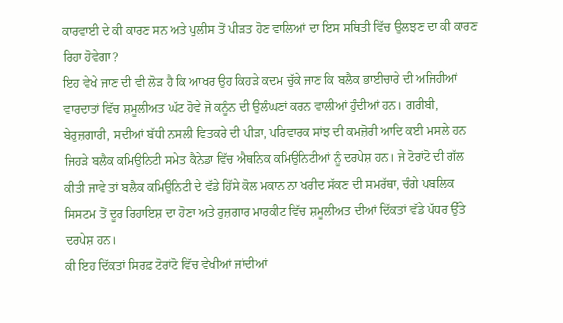ਕਾਰਵਾਈ ਦੇ ਕੀ ਕਾਰਣ ਸਨ ਅਤੇ ਪੁਲੀਸ ਤੋਂ ਪੀੜਤ ਹੋਣ ਵਾਲਿਆਂ ਦਾ ਇਸ ਸਥਿਤੀ ਵਿੱਚ ਉਲਝਣ ਦਾ ਕੀ ਕਾਰਣ ਰਿਹਾ ਹੋਵੇਗਾ?
ਇਹ ਵੇਖੇ ਜਾਣ ਦੀ ਵੀ ਲੋੜ ਹੈ ਕਿ ਆਖਰ ਉਹ ਕਿਹੜੇ ਕਦਮ ਚੁੱਕੇ ਜਾਣ ਕਿ ਬਲੈਕ ਭਾਈਚਾਰੇ ਦੀ ਅਜਿਹੀਆਂ ਵਾਰਦਾਤਾਂ ਵਿੱਚ ਸ਼ਮੂਲੀਅਤ ਘੱਟ ਹੋਵੇ ਜੋ ਕਨੂੰਨ ਦੀ ਉਲੰਘਣਾਂ ਕਰਨ ਵਾਲੀਆਂ ਹੁੰਦੀਆਂ ਹਨ। ਗਰੀਬੀ, ਬੇਰੁਜ਼ਗਾਰੀ, ਸਦੀਆਂ ਬੱਧੀ ਨਸਲੀ ਵਿਤਕਰੇ ਦੀ ਪੀੜਾ, ਪਰਿਵਾਰਕ ਸਾਂਝ ਦੀ ਕਮਜ਼ੋਰੀ ਆਦਿ ਕਈ ਮਸਲੇ ਹਨ ਜਿਹੜੇ ਬਲੈਕ ਕਮਿਉਨਿਟੀ ਸਮੇਤ ਕੈਨੇਡਾ ਵਿੱਚ ਐਥਨਿਕ ਕਮਿਉਨਿਟੀਆਂ ਨੂੰ ਦਰਪੇਸ਼ ਹਨ। ਜੇ ਟੋਰਾਂਟੋ ਦੀ ਗੱਲ ਕੀਤੀ ਜਾਵੇ ਤਾਂ ਬਲੈਕ ਕਮਿਉਨਿਟੀ ਦੇ ਵੱਡੇ ਹਿੱਸੇ ਕੋਲ ਮਕਾਨ ਨਾ ਖਰੀਦ ਸੱਕਣ ਦੀ ਸਮਰੱਥਾ, ਚੰਗੇ ਪਬਲਿਕ ਸਿਸਟਮ ਤੋਂ ਦੂਰ ਰਿਹਾਇਸ਼ ਦਾ ਹੋਣਾ ਅਤੇ ਰੁਜ਼ਗਾਰ ਮਾਰਕੀਟ ਵਿੱਚ ਸ਼ਮੂਲੀਅਤ ਦੀਆਂ ਦਿੱਕਤਾਂ ਵੱਡੇ ਪੱਧਰ ਉੱਤੇ ਦਰਪੇਸ਼ ਹਨ।
ਕੀ ਇਹ ਦਿੱਕਤਾਂ ਸਿਰਫ਼ ਟੋਰਾਂਟੋ ਵਿੱਚ ਵੇਖੀਆਂ ਜਾਂਦੀਆਂ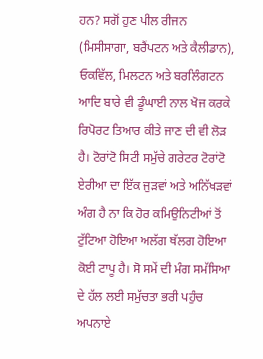ਹਨ? ਸਗੋਂ ਹੁਣ ਪੀਲ ਰੀਜਨ (ਮਿਸੀਸਾਗਾ, ਬਰੈਂਪਟਨ ਅਤੇ ਕੈਲੀਡਾਨ), ਓਕਵਿੱਲ, ਮਿਲਟਨ ਅਤੇ ਬਰਲਿੰਗਟਨ ਆਦਿ ਬਾਰੇ ਵੀ ਡੂੰਘਾਈ ਨਾਲ ਖੋਜ ਕਰਕੇ ਰਿਪੋਰਟ ਤਿਆਰ ਕੀਤੇ ਜਾਣ ਦੀ ਵੀ ਲੋੜ ਹੈ। ਟੋਰਾਂਟੋ ਸਿਟੀ ਸਮੁੱਚੇ ਗਰੇਟਰ ਟੋਰਾਂਟੋ ਏਰੀਆ ਦਾ ਇੱਕ ਜੁੜਵਾਂ ਅਤੇ ਅਨਿੱਖੜਵਾਂ ਅੰਗ ਹੈ ਨਾ ਕਿ ਹੋਰ ਕਮਿਉਨਿਟੀਆਂ ਤੋਂ ਟੁੱਟਿਆ ਹੋਇਆ ਅਲੱਗ ਥੱਲਗ ਹੋਇਆ ਕੋਈ ਟਾਪੂ ਹੈ। ਸੋ ਸਮੇਂ ਦੀ ਮੰਗ ਸਮੱਸਿਆ ਦੇ ਹੱਲ ਲਈ ਸਮੁੱਚਤਾ ਭਰੀ ਪਹੁੰਚ ਅਪਨਾਏ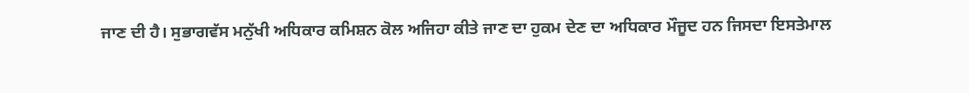ਜਾਣ ਦੀ ਹੈ। ਸੁਭਾਗਵੱਸ ਮਨੁੱਖੀ ਅਧਿਕਾਰ ਕਮਿਸ਼ਨ ਕੋਲ ਅਜਿਹਾ ਕੀਤੇ ਜਾਣ ਦਾ ਹੁਕਮ ਦੇਣ ਦਾ ਅਧਿਕਾਰ ਮੌਜੂਦ ਹਨ ਜਿਸਦਾ ਇਸਤੇਮਾਲ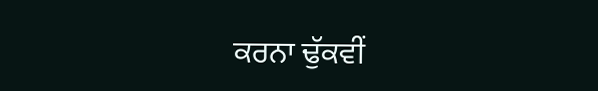ਕਰਨਾ ਢੁੱਕਵੀਂ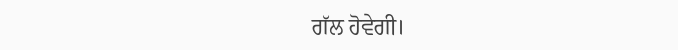ਗੱਲ ਹੋਵੇਗੀ।